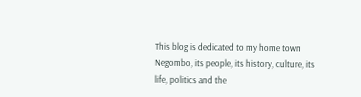This blog is dedicated to my home town Negombo, its people, its history, culture, its life, politics and the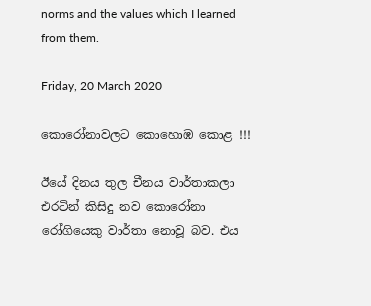norms and the values which I learned from them.

Friday, 20 March 2020

කොරෝනාවලට කොහොඹ කොළ !!!

ඊයේ දිනය තුල චීනය වාර්තාකලා එරටින් කිසිදු නව කොරෝනා රෝගියෙකු වාර්තා නොවූ බව. එය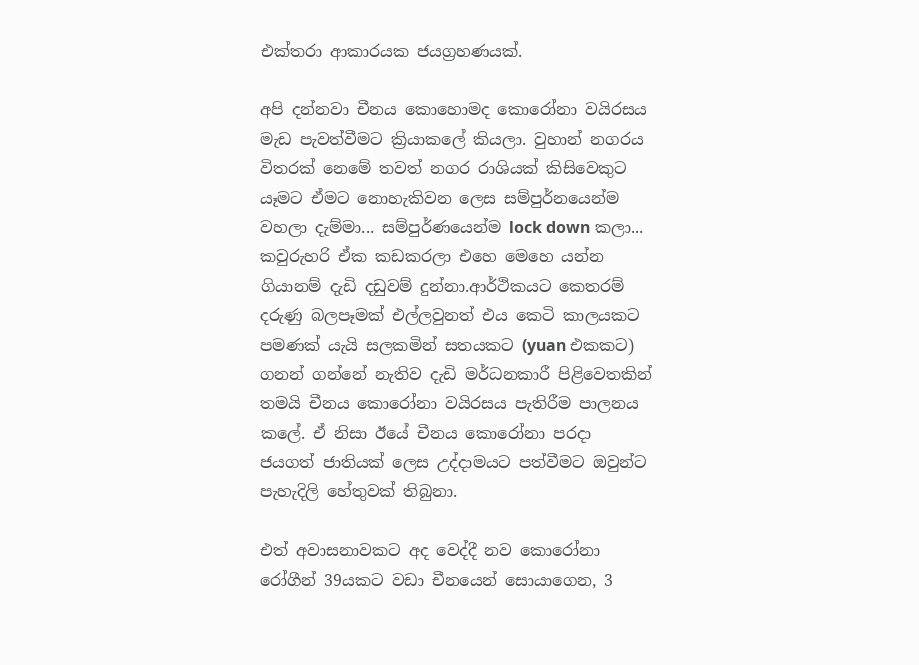එක්තරා ආකාරයක ජයග්‍රහණයක්.

අපි දන්නවා චීනය කොහොමද කොරෝනා වයිරසය මැඩ පැවත්වීමට ක්‍රියාකලේ කියලා. වුහාන් නගරය විතරක් නෙමේ තවත් නගර රාශියක් කිසිවෙකුට යෑමට ඒමට නොහැකිවන ලෙස සම්පුර්නයෙන්ම වහලා දැම්මා... සම්පුර්ණයෙන්ම lock down කලා... කවුරුහරි ඒක කඩකරලා එහෙ මෙහෙ යන්න ගියානම් දැඩි දඩුවම් දුන්නා.ආර්ථිකයට කෙතරම් දරුණු බලපෑමක් එල්ලවුනත් එය කෙටි කාලයකට පමණක් යැයි සලකමින් සතයකට (yuan එකකට) ගනන් ගන්නේ නැතිව දැඩි මර්ධනකාරී පිළිවෙතකින් තමයි චීනය කොරෝනා වයිරසය පැතිරීම පාලනය කලේ. ඒ නිසා ඊයේ චීනය කොරෝනා පරදා ජයගත් ජාතියක් ලෙස උද්දාමයට පත්වීමට ඔවුන්ට පැහැදිලි හේතුවක් තිබුනා.

එත් අවාසනාවකට අද වෙද්දී නව කොරෝනා රෝගීන් 39යකට වඩා චීනයෙන් සොයාගෙන, 3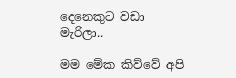දෙනෙකුට වඩා මැරිලා..

මම මේක කිව්වේ අපි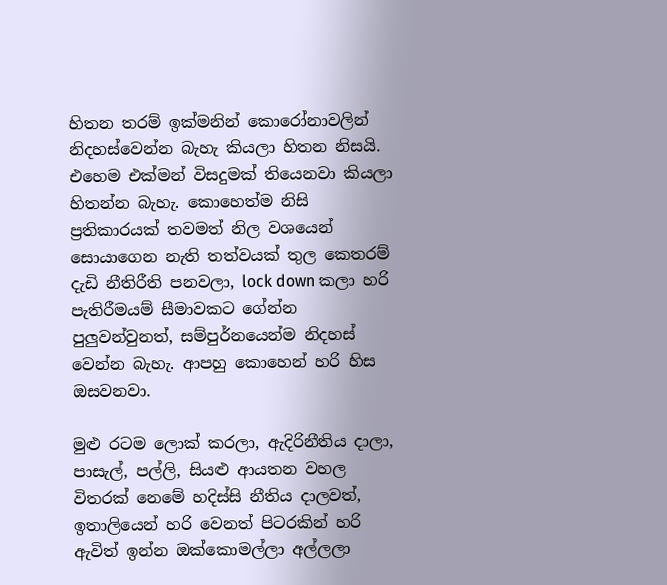හිතන තරම් ඉක්මනින් කොරෝනාවලින් නිදහස්වෙන්න බැහැ කියලා හිතන නිසයි. එහෙම එක්මන් විසදුමක් තියෙනවා කියලා හිතන්න බැහැ. කොහෙත්ම නිසි ප්‍රතිකාරයක් තවමත් නිල වශයෙන් සොයාගෙන නැති තත්වයක් තුල කෙතරම් දැඩි නීතිරීති පනවලා, lock down කලා හරි පැතිරීමයම් සීමාවකට ගේන්න පුලුවන්වුනත්, සම්පුර්නයෙන්ම නිදහස් වෙන්න බැහැ. ආපහු කොහෙන් හරි හිස ඔසවනවා.

මුළු රටම ලොක් කරලා, ඇදිරිනීතිය දාලා, පාසැල්, පල්ලි, සියළු ආයතන වහල විතරක් නෙමේ හදිස්සි නීතිය දාලවත්, ඉතාලියෙන් හරි වෙනත් පිටරකින් හරි ඇවිත් ඉන්න ඔක්කොමල්ලා අල්ලලා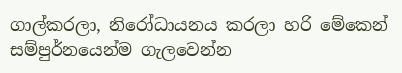ගාල්කරලා, නිරෝධායනය කරලා හරි මේකෙන් සම්පුර්නයෙන්ම ගැලවෙන්න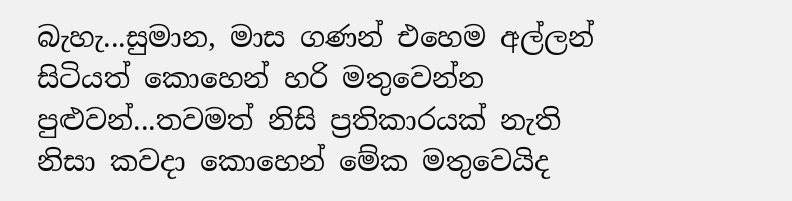බැහැ...සුමාන, මාස ගණන් එහෙම අල්ලන් සිටියත් කොහෙන් හරි මතුවෙන්න පුළුවන්...තවමත් නිසි ප්‍රතිකාරයක් නැති නිසා කවදා කොහෙන් මේක මතුවෙයිද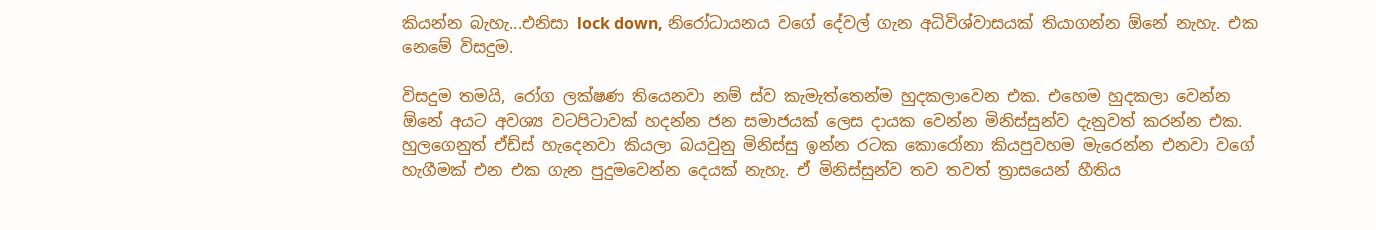කියන්න බැහැ...එනිසා lock down, නිරෝධායනය වගේ දේවල් ගැන අධිවිශ්වාසයක් තියාගන්න ඕනේ නැහැ. එක නෙමේ විසදුම.

විසදුම තමයි, රෝග ලක්ෂණ තියෙනවා නම් ස්ව කැමැත්තෙන්ම හුදකලාවෙන එක. එහෙම හුදකලා වෙන්න ඕනේ අයට අවශ්‍ය වටපිටාවක් හදන්න ජන සමාජයක් ලෙස දායක වෙන්න මිනිස්සුන්ව දැනුවත් කරන්න එක. හුලගෙනුත් ඒඩ්ස් හැදෙනවා කියලා බයවුනු මිනිස්සු ඉන්න රටක කොරෝනා කියපුවහම මැරෙන්න එනවා වගේ හැගීමක් එන එක ගැන පුදුමවෙන්න දෙයක් නැහැ. ඒ මිනිස්සුන්ව තව තවත් ත්‍රාසයෙන් හීතිය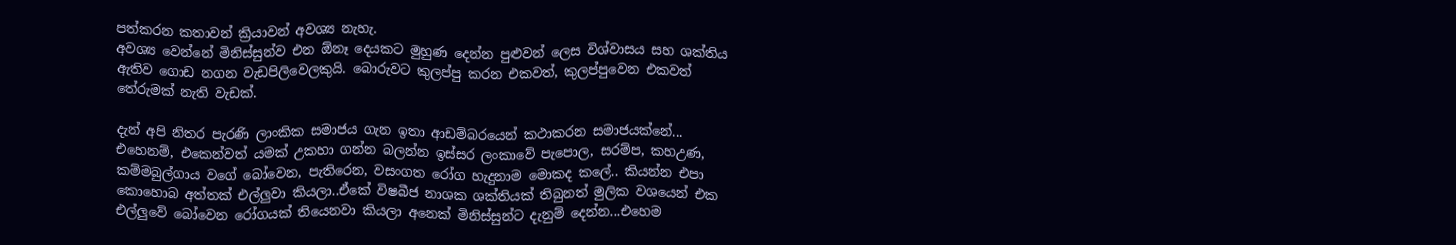පත්කරන කතාවන් ක්‍රියාවන් අවශ්‍ය නැහැ.
අවශ්‍ය වෙන්නේ මිනිස්සුන්ව එන ඕනෑ දෙයකට මුහුණ දෙන්න පුළුවන් ලෙස විශ්වාසය සහ ශක්තිය ඇතිව ගොඩ නගන වැඩපිලිවෙලකුයි. බොරුවට කුලප්පු කරන එකවත්, කුලප්පුවෙන එකවත් තේරුමක් නැති වැඩක්.

දැන් අපි නිතර පැරණි ලාංකික සමාජය ගැන ඉතා ආඩම්බරයෙන් කථාකරන සමාජයක්නේ... එහෙනම්, එකෙන්වත් යමක් උකහා ගන්න බලන්න ඉස්සර ලංකාවේ පැපොල, සරම්ප, කහඋණ, කම්මබුල්ගාය වගේ බෝවෙන, පැතිරෙන, වසංගත රෝග හැදුනාම මොකද කලේ.. කියන්න එපා කොහොබ අත්තක් එල්ලුවා කියලා..ඒකේ විෂබීජ නාශක ශක්තියක් තිබුනත් මුලික වශයෙන් එක එල්ලුවේ බෝවෙන රෝගයක් තියෙනවා කියලා අනෙක් මිනිස්සුන්ට දැනුම් දෙන්න...එහෙම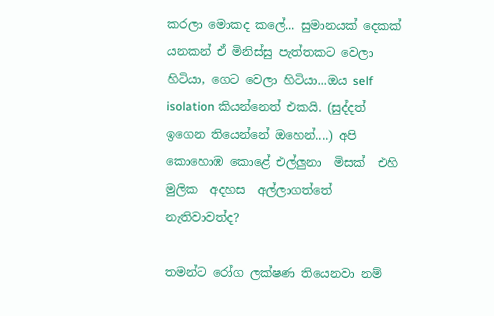කරලා මොකද කලේ... සුමානයක් දෙකක් යනකන් ඒ මිනිස්සු පැත්තකට වෙලා හිටියා, ගෙට වෙලා හිටියා...ඔය self isolation කියන්නෙත් එකයි. (සුද්දත් ඉගෙන තියෙන්නේ ඔහෙන්....) අපි කොහොඹ කොළේ එල්ලුනා  මිසක්  එහි  මුලික  අදහස  අල්ලාගත්තේ  නැතිවාවත්ද?

තමන්ට රෝග ලක්ෂණ තියෙනවා නම්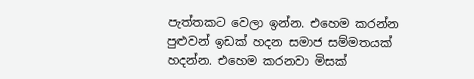පැත්තකට වෙලා ඉන්න. එහෙම කරන්න පුළුවන් ඉඩක් හදන සමාජ සම්මතයක් හදන්න. එහෙම කරනවා මිසක්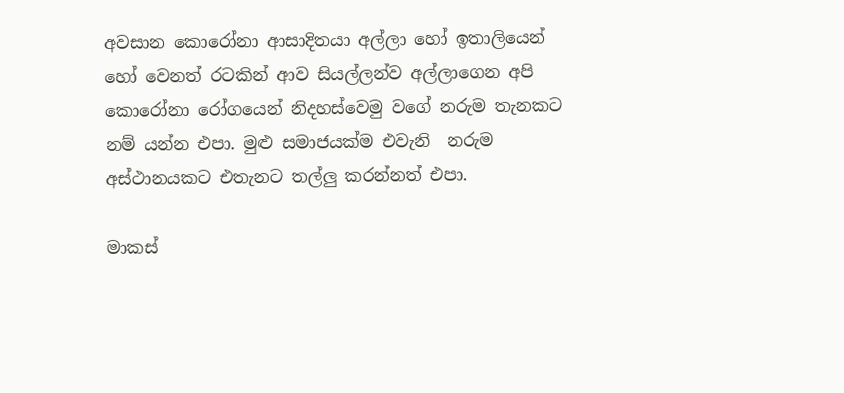අවසාන කොරෝනා ආසාදිතයා අල්ලා හෝ ඉතාලියෙන්  හෝ වෙනත් රටකින් ආව සියල්ලන්ව අල්ලාගෙන අපි කොරෝනා රෝගයෙන් නිදහස්වෙමු වගේ නරුම තැනකට නම් යන්න එපා. මුළු සමාජයක්ම එවැනි  නරුම  අස්ථානයකට එතැනට තල්ලු කරන්නත් එපා.

මාකස්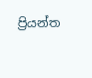ප්‍රියන්ත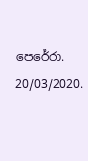පෙරේරා.
20/03/2020.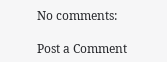No comments:

Post a Comment